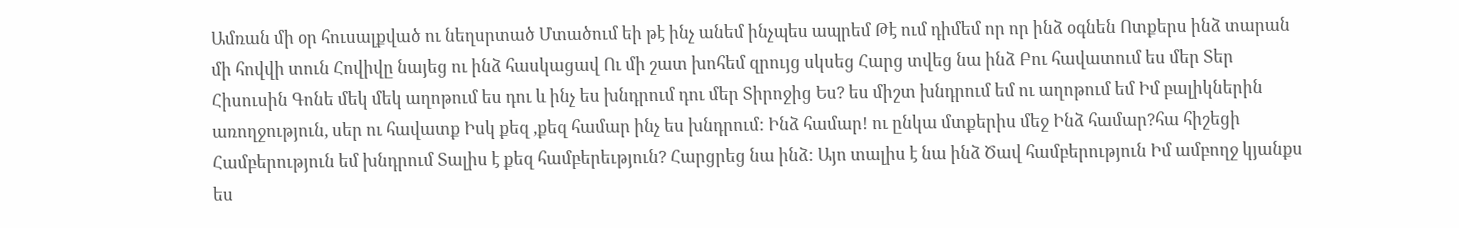Ամռան մի օր հուսալքված ու նեղսրտած Մտածում եի թէ ինչ անեմ ինչպես ապրեմ Թէ ում դիմեմ որ որ ինձ օգնեն Ոտքերս ինձ տարան մի հովվի տուն Հովիվը նայեց ու ինձ հասկացավ Ու մի շատ խոհեմ զրույց սկսեց Հարց տվեց նա ինձ Բու հավատում ես մեր Տեր Հիսուսին Գոնե մեկ մեկ աղոթում ես դու և ինչ ես խնդրում դու մեր Տիրոջից Ես? ես միշտ խնդրում եմ ու աղոթում եմ Իմ բալիկներին առողջություն, սեր ու հավատք Իսկ քեզ ,քեզ համար ինչ ես խնդրում: Ինձ համար! ու ընկա մտքերիս մեջ Ինձ համար?հա հիշեցի Համբերություն եմ խնդրում Տալիս է քեզ համբերեւթյուն? Հարցրեց նա ինձ: Այո տալիս է նա ինձ Ծավ համբերություն Իմ ամբողջ կյանքս ես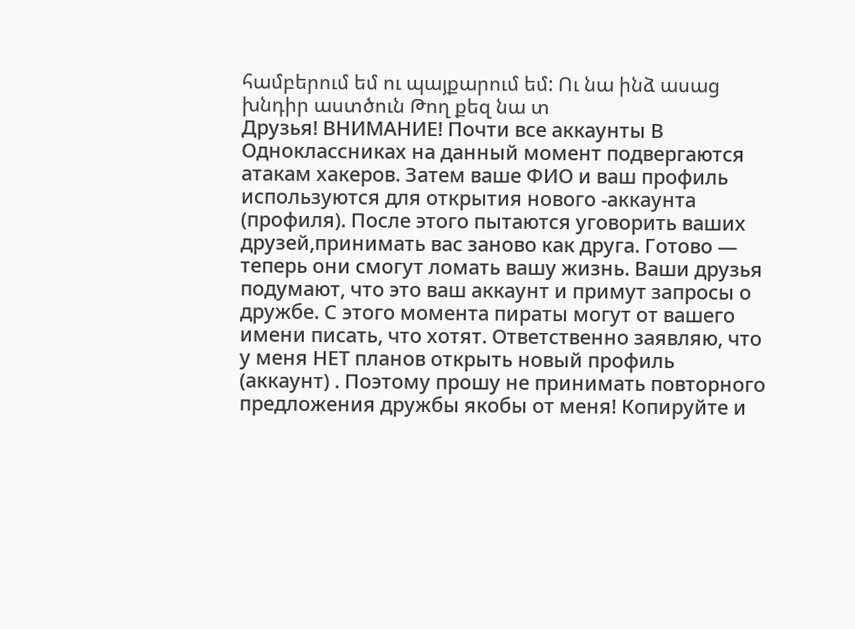համբերում եմ ու պայքարում եմ: Ու նա ինձ ասաց խնդիր աստծուն Թող քեզ նա տ
Друзья! ВНИМАНИЕ! Почти все аккаунты В Одноклассниках на данный момент подвергаются атакам хакеров. Затем ваше ФИО и ваш профиль используются для открытия нового -аккаунта (профиля). После этого пытаются уговорить ваших друзей,принимать вас заново как друга. Готово — теперь они смогут ломать вашу жизнь. Ваши друзья подумают, что это ваш аккаунт и примут запросы о дружбе. С этого момента пираты могут от вашего имени писать, что хотят. Ответственно заявляю, что у меня НЕТ планов открыть новый профиль (аккаунт) . Поэтому прошу не принимать повторного предложения дружбы якобы от меня! Копируйте и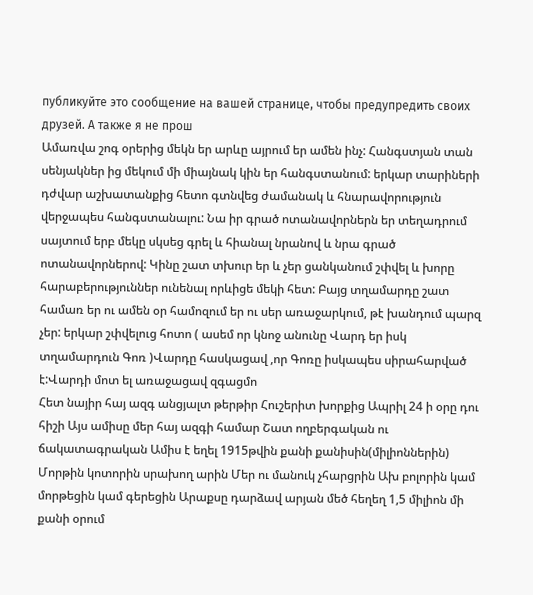публикуйте это сообщение на вашей странице, чтобы предупредить своих друзей. А также я не прош
Ամառվա շոգ օրերից մեկն եր արևը այրում եր ամեն ինչ: Հանգստյան տան սենյակներ ից մեկում մի միայնակ կին եր հանգստանում: երկար տարիների դժվար աշխատանքից հետո գտնվեց ժամանակ և հնարավորություն վերջապես հանգստանալու: Նա իր գրած ոտանավորներն եր տեղադրում սայտում երբ մեկը սկսեց գրել և հիանալ նրանով և նրա գրած ոտանավորներով: Կինը շատ տխուր եր և չեր ցանկանում շփվել և խորը հարաբերություններ ունենալ որևիցե մեկի հետ: Բայց տղամարդը շատ համառ եր ու ամեն օր համոզում եր ու սեր առաջարկում, թէ խանդում պարզ չեր: երկար շփվելուց հոտո ( ասեմ որ կնոջ անունը Վարդ եր իսկ տղամարդուն Գոռ )Վարդը հասկացավ ,որ Գոռը իսկապես սիրահարված է:Վարդի մոտ ել առաջացավ զգացմո
Հետ նայիր հայ ազգ անցյալտ թերթիր Հուշերիտ խորքից Ապրիլ 24 ի օրը դու հիշի Այս ամիսը մեր հայ ազգի համար Շատ ողբերգական ու ճակատագրական Ամիս է եղել 1915թվին քանի քանիսին(միլիոններին) Մորթին կոտորին սրախող արին Մեր ու մանուկ չհարցրին Ախ բոլորին կամ մորթեցին կամ գերեցին Արաքսը դարձավ արյան մեծ հեղեղ 1,5 միլիոն մի քանի օրում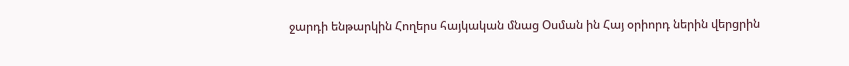ջարդի ենթարկին Հողերս հայկական մնաց Օսման ին Հայ օրիորդ ներին վերցրին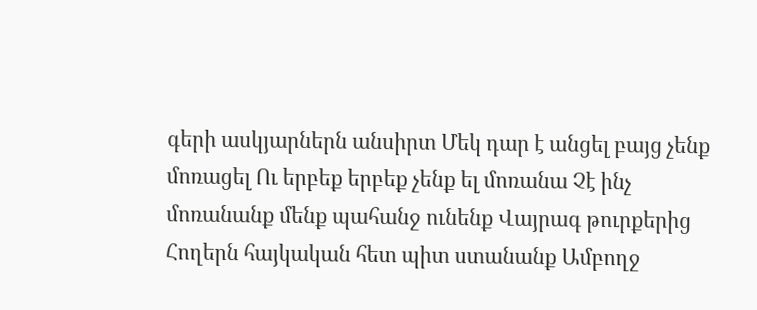գերի ասկյարներն անսիրտ Մեկ դար է անցել բայց չենք մոռացել Ու երբեք երբեք չենք ել մոռանա Չէ ինչ մոռանանք մենք պահանջ ունենք Վայրագ թուրքերից Հողերն հայկական հետ պիտ ստանանք Ամբողջ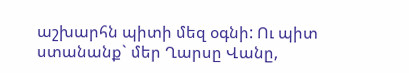աշխարհն պիտի մեզ օգնի: Ու պիտ ստանանք` մեր Ղարսը Վանը,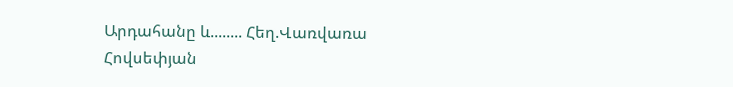Արդահանը և........ Հեղ.Վառվառա Հովսեփյան